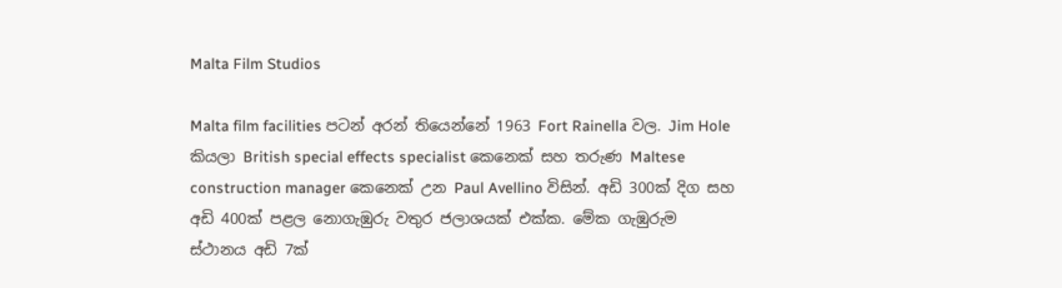Malta Film Studios

Malta film facilities පටන් අරන් තියෙන්නේ 1963 Fort Rainella වල. Jim Hole කියලා British special effects specialist කෙනෙක් සහ තරුණ Maltese construction manager කෙනෙක් උන Paul Avellino විසින්. අඩි 300ක් දිග සහ අඩි 400ක් පළල නොගැඹුරු වතුර ජලාශයක් එක්ක. මේක ගැඹුරුම ස්ථානය අඩි 7ක්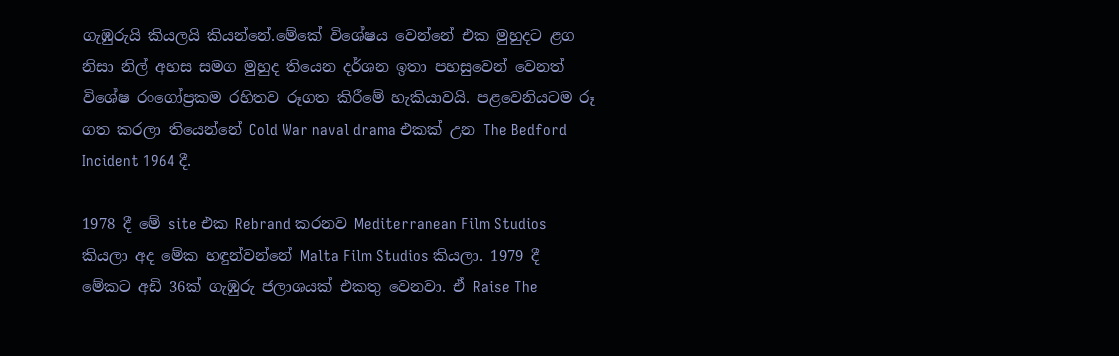ගැඹුරුයි කියලයි කියන්නේ.මේකේ විශේෂය වෙන්නේ එක මුහුදට ළග නිසා නිල් අහස සමග මුහුද තියෙන දර්ශන ඉතා පහසුවෙන් වෙනත් විශේෂ රංගෝප්‍රකම රහිතව රූගත කිරීමේ හැකියාවයි. පළවෙනියටම රූ ගත කරලා තියෙන්නේ Cold War naval drama එකක් උන The Bedford Incident 1964 දී.

1978 දී මේ site එක Rebrand කරනව Mediterranean Film Studios කියලා අද මේක හඳුන්වන්නේ Malta Film Studios කියලා. 1979 දී මේකට අඩි 36ක් ගැඹුරු ජලාශයක් එකතු වෙනවා. ඒ Raise The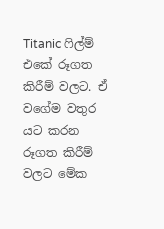Titanic ෆිල්ම් එකේ රූගත කිරීම් වලට. ඒ වගේම වතුර යට කරන රූගත කිරීම් වලට මේක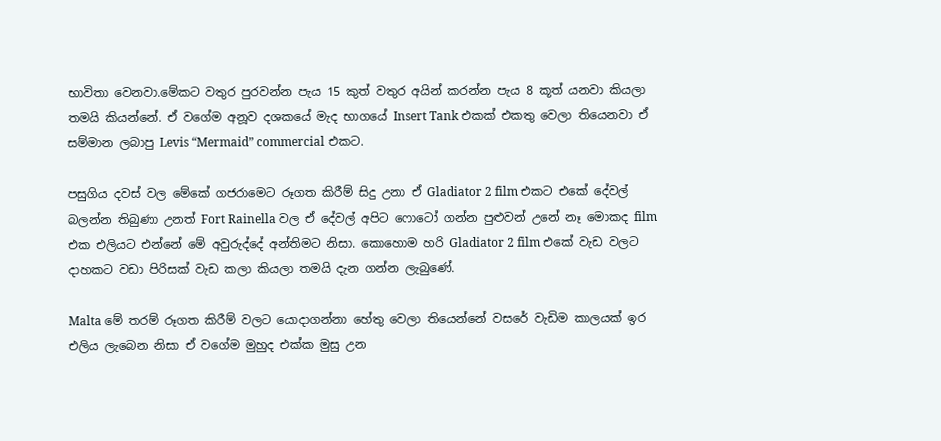භාවිතා වෙනවා.මේකට වතුර පුරවන්න පැය 15 කුත් වතුර අයින් කරන්න පැය 8 කූත් යනවා කියලා තමයි කියන්නේ. ඒ වගේම අනූව දශකයේ මැද භාගයේ Insert Tank එකක් එකතු වෙලා තියෙනවා ඒ සම්මාන ලබාපු Levis “Mermaid” commercial එකට.

පසුගිය දවස් වල මේකේ ගජරාමෙට රූගත කිරීම් සිදු උනා ඒ Gladiator 2 film එකට එකේ දේවල් බලන්න තිබුණා උනත් Fort Rainella වල ඒ දේවල් අපිට ෆොටෝ ගන්න පුළුවන් උනේ නෑ මොකද film එක එලියට එන්නේ මේ අවුරුද්දේ අන්තිමට නිසා. කොහොම හරි Gladiator 2 film එකේ වැඩ වලට දාහකට වඩා පිරිසක් වැඩ කලා කියලා තමයි දැන ගන්න ලැබුණේ.

Malta මේ තරම් රූගත කිරීම් වලට යොදාගන්නා හේතු වෙලා තියෙන්නේ වසරේ වැඩිම කාලයක් ඉර එලිය ලැබෙන නිසා ඒ වගේම මුහුද එක්ක මුසු උන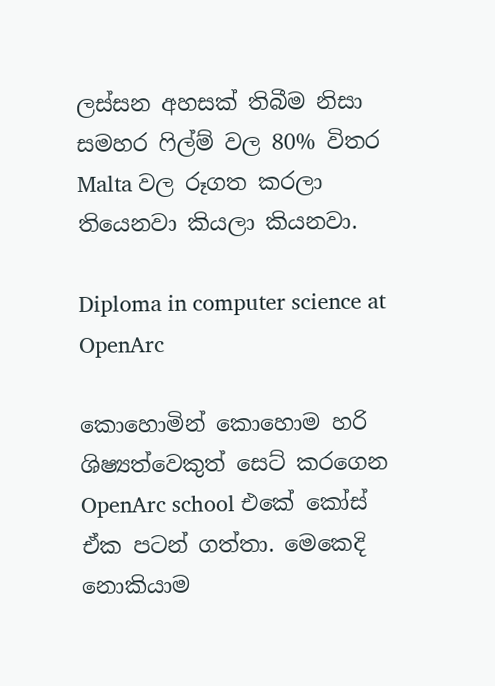ලස්සන අහසක් තිබීම නිසා සමහර ෆිල්ම් වල 80% විතර Malta වල රූගත කරලා තියෙනවා කියලා කියනවා.

Diploma in computer science at OpenArc

කොහොමින් කොහොම හරි ශිෂ්‍යත්වෙකුත් සෙට් කරගෙන OpenArc school එකේ කෝස් ඒක පටන් ගත්තා. මෙකෙදි නොකියාම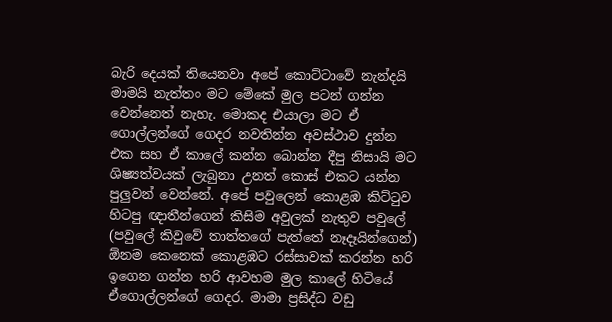බැරි දෙයක් තියෙනවා අපේ කොට්ටාවේ නැන්දයි මාමයි නැත්තං මට මේකේ මුල පටන් ගන්න වෙන්නෙත් නැහැ. මොකද එයාලා මට ඒ ගොල්ලන්ගේ ගෙදර නවතින්න අවස්ථාව දුන්න එක සහ ඒ කාලේ කන්න බොන්න දීපු නිසායි මට ශිෂ්‍යත්වයක් ලැබුනා උනත් කොස් එකට යන්න පුලුවන් වෙන්නේ. අපේ පවුලෙන් කොළඹ කිට්ටුව  හිටපු ඥාතීන්ගෙන් කිසිම අවුලක් නැතුව පවුලේ (පවුලේ කිවුවේ තාත්තගේ පැත්තේ නෑදෑයින්ගෙන්) ඕනම කෙනෙක් කොළඹට රස්සාවක් කරන්න හරි ඉගෙන ගන්න හරි ආවහම මුල කාලේ හිටියේ ඒගොල්ලන්ගේ ගෙදර. මාමා ප්‍රසිද්ධ වඩු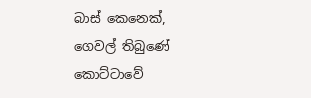බාස් කෙනෙක්, ගෙවල් තිබුණේ කොට්ටාවේ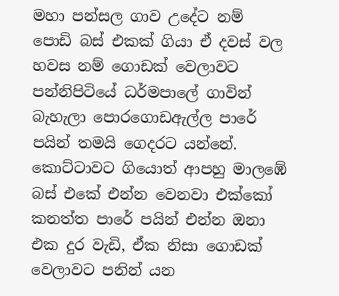මහා පන්සල ගාව උදේට නම් පොඩි බස් එකක් ගියා ඒ දවස් වල හවස නම් ගොඩක් වෙලාවට පන්නිපිටියේ ධර්මපාලේ ගාවින් බැහැලා පොරගොඩඇල්ල පාරේ පයින් තමයි ගෙදරට යන්නේ. කොට්ටාවට ගියොත් ආපහු මාලඹේ බස් එකේ එන්න වෙනවා එක්කෝ කනත්ත පාරේ පයින් එන්න ඔනා එක දුර වැඩි, ඒක නිසා ගොඩක් වෙලාවට පනින් යන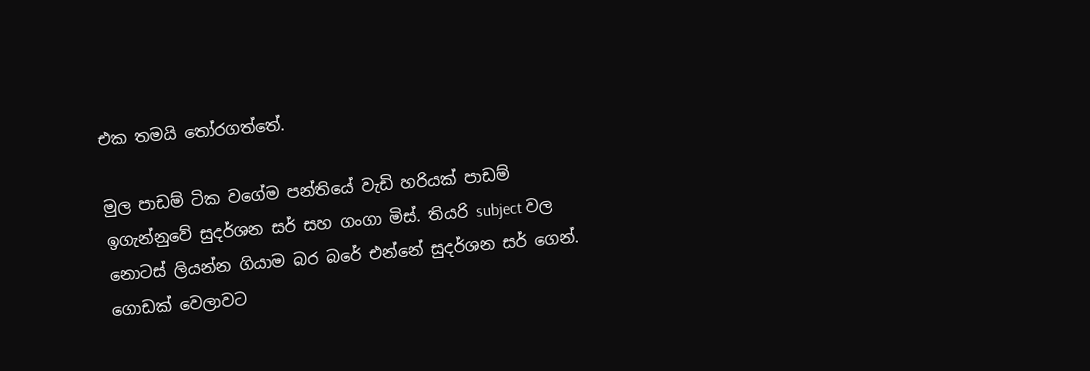එක තමයි තෝරගත්තේ.

මුල පාඩම් ටික වගේම පන්තියේ වැඩි හරියක් පාඩම් ඉගැන්නුවේ සුදර්ශන සර් සහ ගංගා මිස්. තියරි subject වල නොටස් ලියන්න ගියාම බර බරේ එන්නේ සුදර්ශන සර් ගෙන්. ගොඩක් වෙලාවට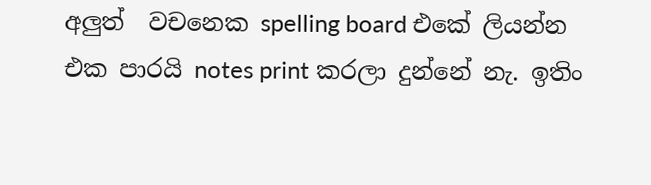අලුත්  වචනෙක spelling board එකේ ලියන්න එක පාරයි notes print කරලා දුන්නේ නැ. ඉතිං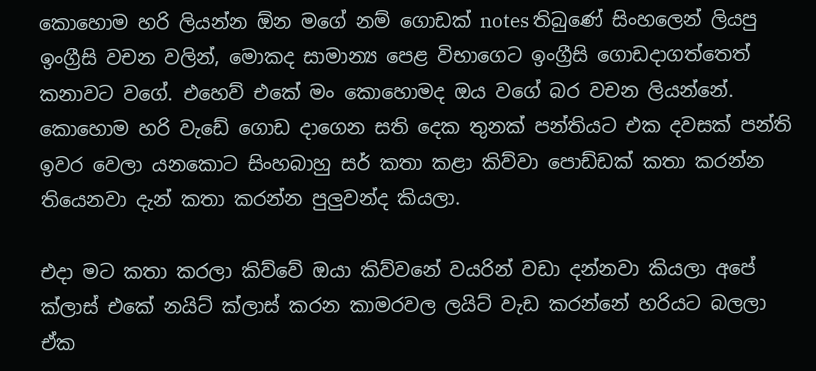කොහොම හරි ලියන්න ඕන මගේ නම් ගොඩක් notes තිබුණේ සිංහලෙන් ලියපු ඉංග්‍රීසි වචන වලින්, මොකද සාමාන්‍ය පෙළ විභාගෙට ඉංග්‍රීසි ගොඩදාගත්තෙත් කනාවට වගේ. එහෙව් එකේ මං කොහොමද ඔය වගේ බර වචන ලියන්නේ. කොහොම හරි වැඩේ ගොඩ දාගෙන සති දෙක තුනක් පන්තියට එක දවසක් පන්ති ඉවර වෙලා යනකොට සිංහබාහු සර් කතා කළා කිව්වා පොඩ්ඩක් කතා කරන්න තියෙනවා දැන් කතා කරන්න පුලුවන්ද කියලා.

එදා මට කතා කරලා කිව්වේ ඔයා කිව්වනේ වයරින් වඩා දන්නවා කියලා අපේ ක්ලාස් එකේ නයිට් ක්ලාස් කරන කාමරවල ලයිට් වැඩ කරන්නේ හරියට බලලා ඒක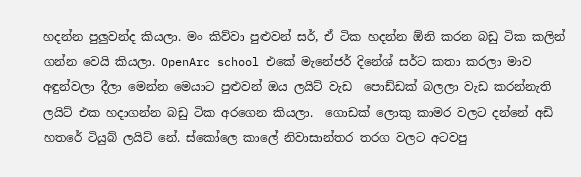හදන්න පුලුවන්ද කියලා. මං කිව්වා පුළුවන් සර්, ඒ ටික හදන්න ඕනි කරන බඩු ටික කලින් ගන්න වෙයි කියලා. OpenArc school එකේ මැනේජර් දිනේශ් සර්ට කතා කරලා මාව අඳුන්වලා දීලා මෙන්න මෙයාට පුළුවන් ඔය ලයිට් වැඩ  පොඩ්ඩක් බලලා වැඩ කරන්නැති ලයිට් එක හදාගන්න බඩු ටික අරගෙන කියලා.  ගොඩක් ලොකු කාමර වලට දන්නේ අඩි හතරේ ටියුබ් ලයිට් නේ. ස්කෝලෙ කාලේ නිවාසාන්තර තරග වලට අටවපු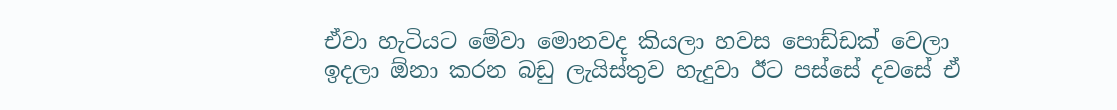ඒවා හැටියට මේවා මොනවද කියලා හවස පොඩ්ඩක් වෙලා ඉදලා ඕනා කරන බඩු ලැයිස්තුව හැදුවා ඊට පස්සේ දවසේ ඒ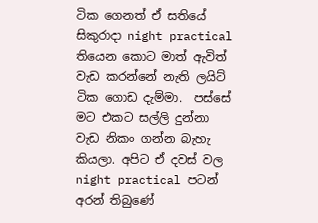ටික ගෙනත් ඒ සතියේ සිකුරාදා night practical තියෙන කොට මාත් ඇවිත් වැඩ කරන්නේ නැති ලයිට් ටික ගොඩ දැම්මා.  පස්සේ මට එකට සල්ලි දුන්නා වැඩ නිකං ගන්න බැහැ කියලා. අපිට ඒ දවස් වල night practical පටන් අරන් තිබුණේ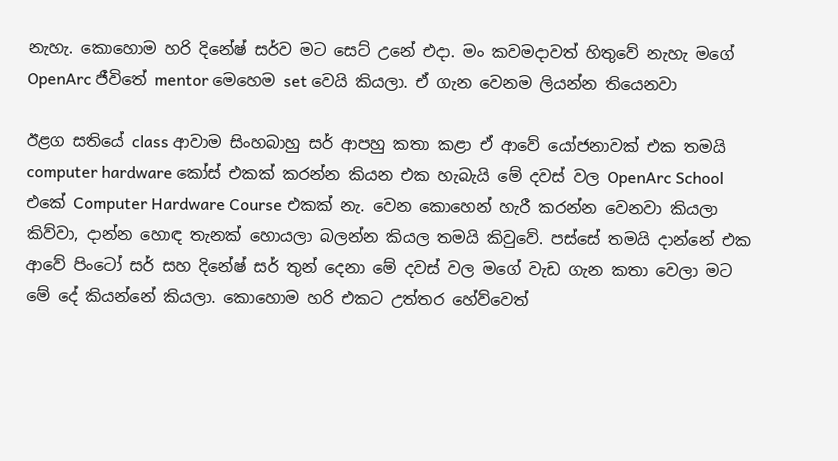නැහැ. කොහොම හරි දිනේෂ් සර්ව මට සෙට් උනේ එදා. මං කවමදාවත් හිතුවේ නැහැ මගේ OpenArc ජීවිතේ mentor මෙහෙම set වෙයි කියලා. ඒ ගැන වෙනම ලියන්න තියෙනවා

ඊළග සතියේ class ආවාම සිංහබාහු සර් ආපහු කතා කළා ඒ ආවේ යෝජනාවක් එක තමයි computer hardware කෝස් එකක් කරන්න කියන එක හැබැයි මේ දවස් වල OpenArc School එකේ Computer Hardware Course එකක් නැ. වෙන කොහෙන් හැරී කරන්න වෙනවා කියලා කිව්වා, දාන්න හොඳ තැනක් හොයලා බලන්න කියල තමයි කිවුවේ. පස්සේ තමයි දාන්නේ එක ආවේ පිංටෝ සර් සහ දිනේෂ් සර් තුන් දෙනා මේ දවස් වල මගේ වැඩ ගැන කතා වෙලා මට මේ දේ කියන්නේ කියලා. කොහොම හරි එකට උත්තර හේව්වෙත්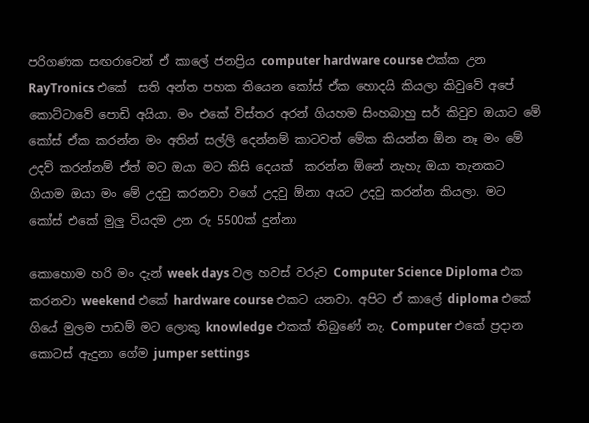පරිගණක සඟරාවෙන් ඒ කාලේ ජනප්‍රිය computer hardware course එක්ක උන RayTronics එකේ  සති අන්ත පහක තියෙන කෝස් ඒක හොදයි කියලා කිවුවේ අපේ කොට්ටාවේ පොඩි අයියා. මං එකේ විස්තර අරන් ගියහම සිංහබාහු සර් කිවුව ඔයාට මේ කෝස් ඒක කරන්න මං අතින් සල්ලි දෙන්නම් කාටවත් මේක කියන්න ඕන නෑ මං මේ උදව් කරන්නම් ඒත් මට ඔයා මට කිසි දෙයක්  කරන්න ඕනේ නැහැ ඔයා තැනකට ගියාම ඔයා මං මේ උදවු කරනවා වගේ උදවු ඕනා අයට උදවු කරන්න කියලා. මට කෝස් එකේ මුලු වියදම උන රු 5500ක් දුන්නා

කොහොම හරි මං දැන් week days වල හවස් වරුව Computer Science Diploma එක කරනවා weekend එකේ hardware course එකට යනවා. අපිට ඒ කාලේ diploma එකේ ගියේ මුලම පාඩම් මට ලොකු knowledge එකක් තිබුණේ නැ. Computer එකේ ප්‍රදාන කොටස් ඇදුනා ගේම jumper settings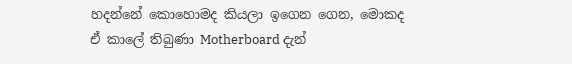හදන්නේ කොහොමද කියලා ඉගෙන ගෙන, මොකද ඒ කාලේ තිබුණා Motherboard දැන්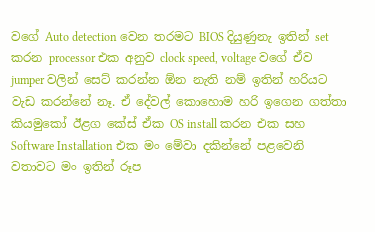වගේ Auto detection වෙන තරමට BIOS දියුණුනැ ඉතින් set කරන processor එක අනුව clock speed, voltage වගේ ඒව jumper වලින් සෙට් කරන්න ඕන නැති නම් ඉතින් හරියට වැඩ කරන්නේ නෑ. ඒ දේවල් කොහොම හරි ඉගෙන ගත්තා කියමුකෝ ඊළග කේස් ඒක OS install කරන එක සහ Software Installation එක මං මේවා දකින්නේ පළවෙනි වතාවට මං ඉතින් රූප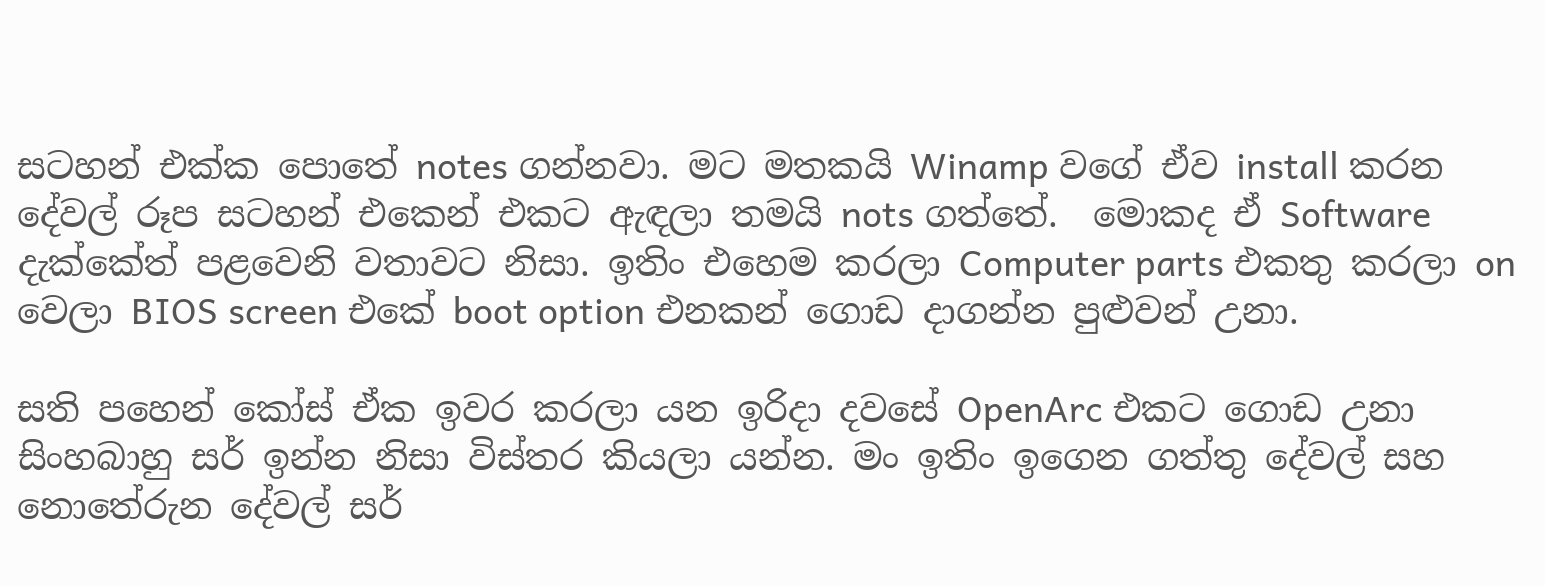සටහන් එක්ක පොතේ notes ගන්නවා. මට මතකයි Winamp වගේ ඒව install කරන දේවල් රූප සටහන් එකෙන් එකට ඇඳලා තමයි nots ගත්තේ.  මොකද ඒ Software දැක්කේත් පළවෙනි වතාවට නිසා. ඉතිං එහෙම කරලා Computer parts එකතු කරලා on වෙලා BIOS screen එකේ boot option එනකන් ගොඩ දාගන්න පුළුවන් උනා.

සති පහෙන් කෝස් ඒක ඉවර කරලා යන ඉරිදා දවසේ OpenArc එකට ගොඩ උනා සිංහබාහු සර් ඉන්න නිසා විස්තර කියලා යන්න. මං ඉතිං ඉගෙන ගත්තු දේවල් සහ නොතේරුන දේවල් සර්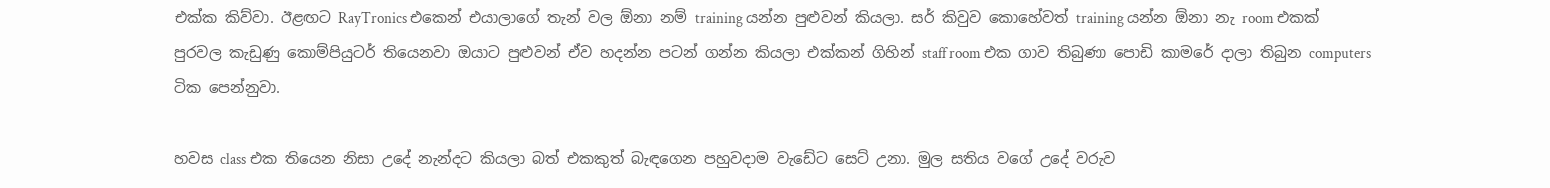එක්ක කිව්වා. ඊළඟට RayTronics එකෙන් එයාලාගේ තැන් වල ඕනා නම් training යන්න පුළුවන් කියලා. සර් කිවුව කොහේවත් training යන්න ඕනා නැ room එකක් පුරවල කැඩුණු කොම්පියුටර් තියෙනවා ඔයාට පුළුවන් ඒව හදන්න පටන් ගන්න කියලා එක්කන් ගිහින් staff room එක ගාව තිබුණා පොඩි කාමරේ දාලා තිබුන computers ටික පෙන්නුවා.

හවස class එක තියෙන නිසා උදේ නැන්දට කියලා බත් එකකුත් බැඳගෙන පහුවදාම වැඩේට සෙට් උනා. මුල සතිය වගේ උදේ වරුව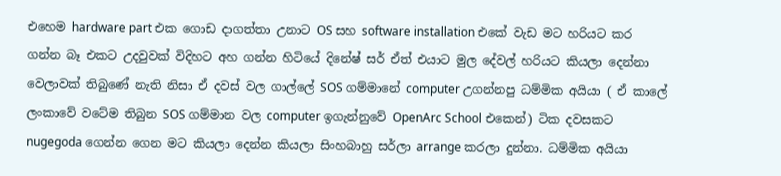එහෙම hardware part එක ගොඩ දාගත්තා උනාට OS සහ software installation එකේ වැඩ මට හරියට කර ගන්න බෑ එකට උදවුවක් විදිහට අහ ගන්න හිටියේ දිනේෂ් සර් ඒත් එයාට මුල දේවල් හරියට කියලා දෙන්නා වෙලාවක් තිබුණේ නැති නිසා ඒ දවස් වල ගාල්ලේ SOS ගම්මානේ computer උගන්නපු ධම්මික අයියා ( ඒ කාලේ ලංකාවේ වටේම තිබුන SOS ගම්මාන වල computer ඉගැන්නුවේ OpenArc School එකෙන්) ටික දවසකට nugegoda ගෙන්න ගෙන මට කියලා දෙන්න කියලා සිංහබාහු සර්ලා arrange කරලා දුන්නා. ධම්මික අයියා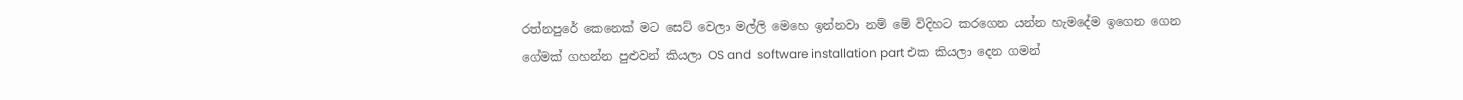රත්නපුරේ කෙනෙක් මට සෙට් වෙලා මල්ලි මෙහෙ ඉන්නවා නම් මේ විදිහට කරගෙන යන්න හැමදේම ඉගෙන ගෙන  ගේමක් ගහන්න පුළුවන් කියලා OS and  software installation part එක කියලා දෙන ගමන්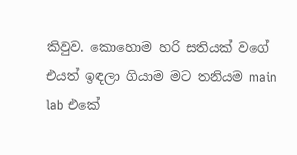කිවුව. කොහොම හරි සතියක් වගේ එයත් ඉඳලා ගියාම මට තනියම main lab එකේ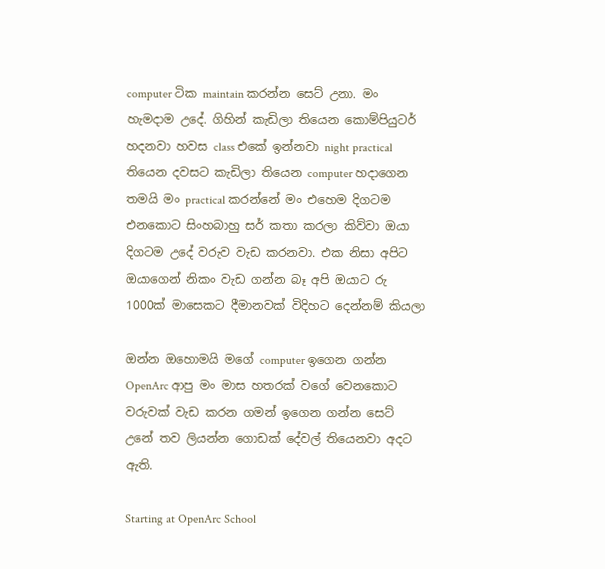computer ටික maintain කරන්න සෙට් උනා. මං හැමදාම උදේ. ගිහින් කැඩිලා තියෙන කොම්පියුටර් හදනවා හවස class එකේ ඉන්නවා night practical තියෙන දවසට කැඩිලා තියෙන computer හදාගෙන තමයි මං practical කරන්නේ මං එහෙම දිගටම එනකොට සිංහබාහු සර් කතා කරලා කිව්වා ඔයා දිගටම උදේ වරුව වැඩ කරනවා. එක නිසා අපිට ඔයාගෙන් නිකං වැඩ ගන්න බෑ අපි ඔයාට රු 1000ක් මාසෙකට දීමානවක් විදිහට දෙන්නම් කියලා

ඔන්න ඔහොමයි මගේ computer ඉගෙන ගන්න OpenArc ආපු මං මාස හතරක් වගේ වෙනකොට වරුවක් වැඩ කරන ගමන් ඉගෙන ගන්න සෙට් උනේ තව ලියන්න ගොඩක් දේවල් තියෙනවා අදට ඇති.

Starting at OpenArc School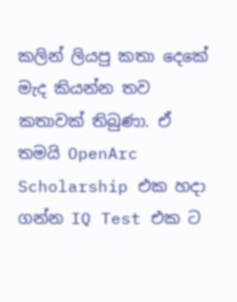කලින් ලියපු කතා දෙකේ මැද කියන්න තව කතාවක් තිබුණා. ඒ තමයි OpenArc Scholarship එක හදා ගන්න IQ Test එක ට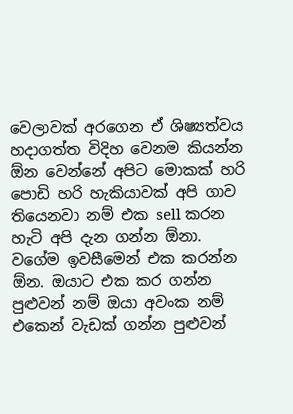වෙලාවක් අරගෙන ඒ ශිෂ්‍යත්වය හදාගත්ත විදිහ වෙනම කියන්න ඕන වෙන්නේ අපිට මොකක් හරි පොඩි හරි හැකියාවක් අපි ගාව තියෙනවා නම් එක sell කරන හැටි අපි දැන ගන්න ඕනා. වගේම ඉවසීමෙන් එක කරන්න ඕන. ඔයාට එක කර ගන්න පුළුවන් නම් ඔයා අවංක නම් එකෙන් වැඩක් ගන්න පුළුවන්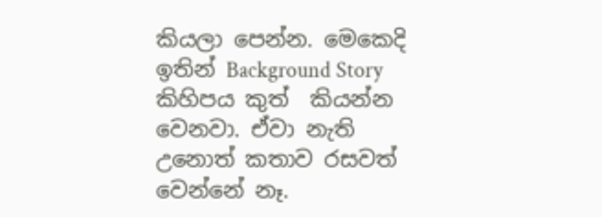කියලා පෙන්න. මෙකෙදි ඉතින් Background Story කිහිපය කුත්  කියන්න වෙනවා. ඒවා නැති උනොත් කතාව රසවත් වෙන්නේ නෑ.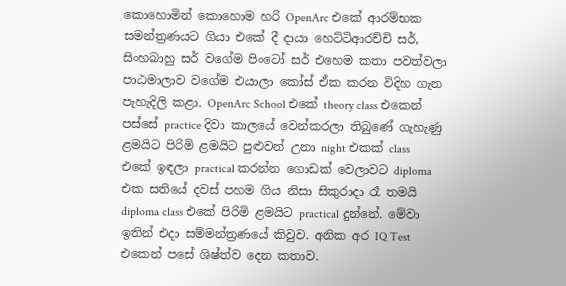කොහොමින් කොහොම හරි OpenArc එකේ ආරම්භක සමන්ත්‍රණයට ගියා එකේ දී දායා හෙට්ටිආරච්චි සර්, සිංහබාහු සර් වගේම පිංටෝ සර් එහෙම කතා පවත්වලා පාඨමාලාව වගේම එයාලා කෝස් ඒක කරන විදිහ ගැන පැහැදිලි කළා. OpenArc School එකේ theory class එකෙන් පස්සේ practice දිවා කාලයේ වෙන්කරලා තිබුණේ ගැහැණු ළමයිට පිරිමි ළමයිට පුළුවන් උනා night එකක් class   එකේ ඉඳලා practical කරන්න ගොඩක් වෙලාවට diploma එක සතියේ දවස් පහම ගිය නිසා සිකුරාදා රෑ තමයි diploma class එකේ පිරිමි ළමයිට practical දුන්නේ. මේවා ඉතින් එදා සම්මන්ත්‍රණයේ කිවුව. අනික අර IQ Test එකෙන් පසේ ශිෂ්ත්ව දෙන කතාව.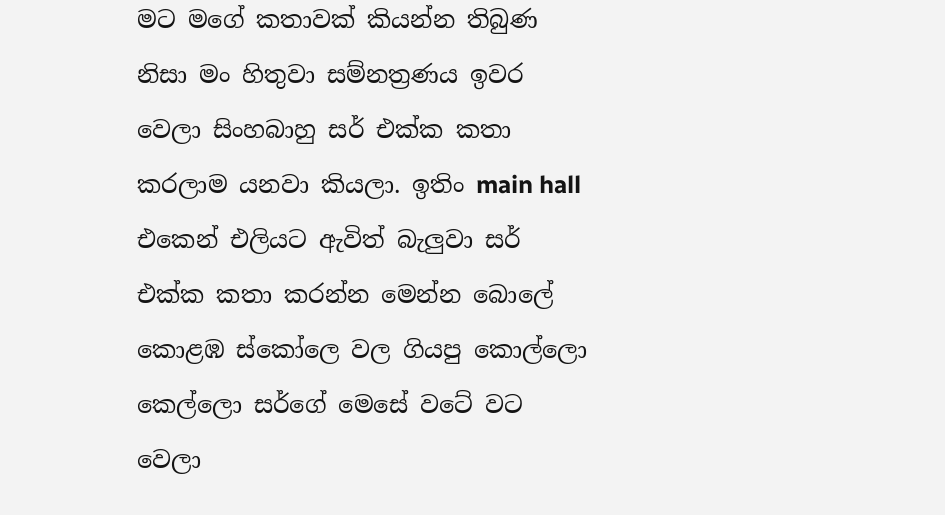මට මගේ කතාවක් කියන්න තිබුණ නිසා මං හිතුවා සම්නත්‍රණය ඉවර වෙලා සිංහබාහු සර් එක්ක කතා කරලාම යනවා කියලා. ඉතිං main hall එකෙන් එලියට ඇවිත් බැලුවා සර් එක්ක කතා කරන්න මෙන්න බොලේ කොළඹ ස්කෝලෙ වල ගියපු කොල්ලො කෙල්ලො සර්ගේ මෙසේ වටේ වට වෙලා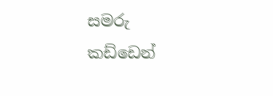සමරු කඩ්ඩෙන්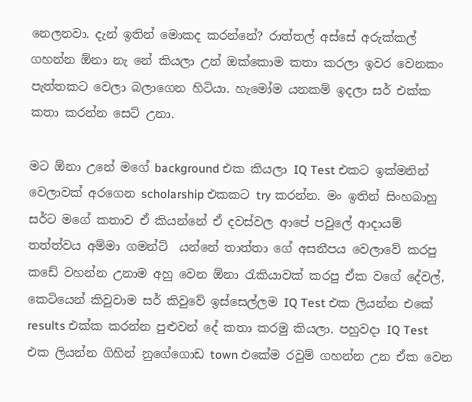නෙලනවා. දැන් ඉතින් මොකද කරන්නේ? රාත්තල් අස්සේ අරුක්කල් ගහන්න ඕනා නැ නේ කියලා උන් ඔක්කොම කතා කරලා ඉවර වෙනකං පැත්තකට වෙලා බලාගෙන හිටියා. හැමෝම යනකම් ඉදලා සර් එක්ක කතා කරන්න සෙට් උනා.

මට ඕනා උනේ මගේ background එක කියලා IQ Test එකට ඉක්මනින් වෙලාවක් අරගෙන scholarship එකකට try කරන්න. මං ඉතින් සිංහබාහු සර්ට මගේ කතාව ඒ කියන්නේ ඒ දවස්වල ආපේ පවුලේ ආදායම් තත්ත්වය අම්මා ගමන්ට්  යන්නේ තාත්තා ගේ අසනීපය වෙලාවේ කරපු කඩේ වහන්න උනාම අහු වෙන ඕනා රැකියාවක් කරපු ඒක වගේ දේවල්, කෙටියෙන් කිවුවාම සර් කිවුවේ ඉස්සෙල්ලම IQ Test එක ලියන්න එකේ results එක්ක කරන්න පුළුවන් දේ කතා කරමු කියලා. පහුවදා IQ Test එක ලියන්න ගිහින් නුගේගොඩ town එකේම රවුම් ගහන්න උන ඒක වෙන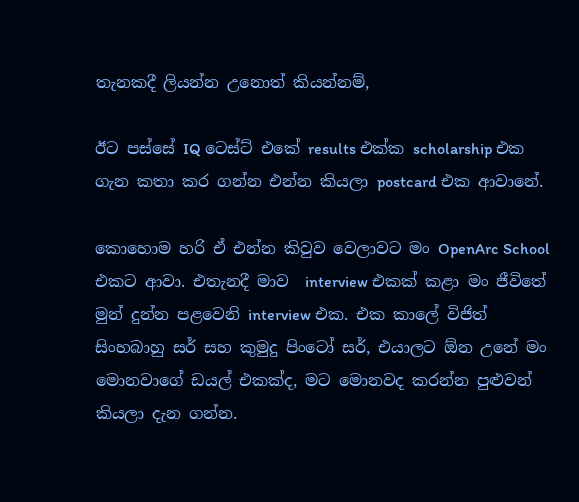තැනකදී ලියන්න උනොත් කියන්නම්,

ඊට පස්සේ IQ ටෙස්ට් එකේ results එක්ක scholarship එක ගැන කතා කර ගන්න එන්න කියලා postcard එක ආවානේ.

කොහොම හරි ඒ එන්න කිවුව වෙලාවට මං OpenArc School එකට ආවා. එතැනදී මාව  interview එකක් කළා මං ජීවිතේ මුන් දුන්න පළවෙනි interview එක. එක කාලේ විජිත් සිංහබාහු සර් සහ කුමුදු පිංටෝ සර්, එයාලට ඕන උනේ මං මොනවාගේ ඩයල් එකක්ද, මට මොනවද කරන්න පුළුවන් කියලා දැන ගන්න.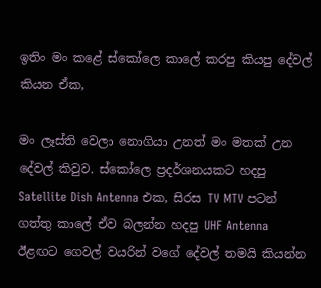ඉතිං මං කළේ ස්කෝලෙ කාලේ කරපු කියපු දේවල් කියන ඒක,

මං ලෑස්ති වෙලා නොගියා උනත් මං මතක් උන දේවල් කිවුව. ස්කෝලෙ ප්‍රදර්ශනයකට හදපු  Satellite Dish Antenna එක, සිරස TV MTV පටන් ගත්තු කාලේ ඒව බලන්න හදපු UHF Antenna ඊළඟට ගෙවල් වයරින් වගේ දේවල් තමයි කියන්න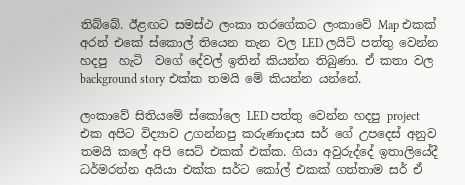තිබ්බේ. ඊළඟට සමස්ථ ලංකා තරගේකට ලංකාවේ Map එකක් අරන් එකේ ස්කොල් තියෙන තැන වල LED ලයිට් පත්තු වෙන්න හදපු  හැටි  වගේ දේවල් ඉතින් කියන්න තිබුණා. ඒ කතා වල background story එක්ක තමයි මේ කියන්න යන්නේ.

ලංකාවේ සිතියමේ ස්කෝලෙ LED පත්තු වෙන්න හදපු project එක අපිට විද්‍යාව උගන්නපු කරුණාදාස සර් ගේ උපදෙස් අනුව තමයි කලේ අපි සෙට් එකක් එක්ක. ගියා අවුරුද්දේ ඉතාලියේදී ධර්මරත්න අයියා එක්ක සර්ට කෝල් එකක් ගත්තාම සර් ඒ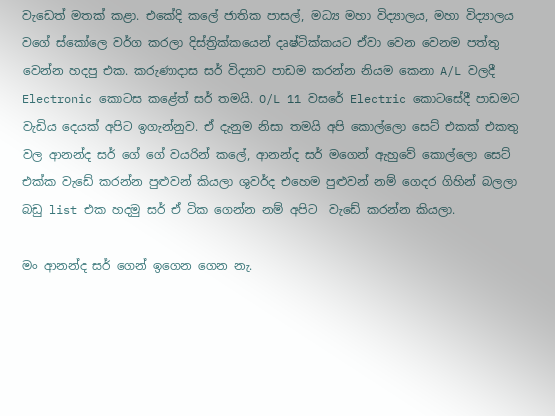වැඩෙත් මතක් කළා. එකේදි කලේ ජාතික පාසල්, මධ්‍ය මහා විද්‍යාලය, මහා විද්‍යාලය වගේ ස්කෝලෙ වර්ග කරලා දිස්ත්‍රික්කයෙන් දෘෂ්ටික්කයට ඒවා වෙන වෙනම පත්තු වෙන්න හදපු එක. කරුණාදාස සර් විද්‍යාව පාඩම කරන්න නියම කෙනා A/L වලදී Electronic කොටස කළේත් සර් තමයි. O/L 11 වසරේ Electric කොටසේදී පාඩමට වැඩිය දෙයක් අපිට ඉගැන්නුව. ඒ දැනුම නිසා තමයි අපි කොල්ලො සෙට් එකක් එකතු වල ආනන්ද සර් ගේ ගේ වයරින් කලේ, ආනන්ද සර් මගෙන් ඇහුවේ කොල්ලො සෙට් එක්ක වැඩේ කරන්න පුළුවන් කියලා ශුවර්ද එහෙම පුළුවන් නම් ගෙදර ගිහින් බලලා බඩු list එක හදමු සර් ඒ ටික ගෙන්න නම් අපිට  වැඩේ කරන්න කියලා.

මං ආනන්ද සර් ගෙන් ඉගෙන ගෙන නැ.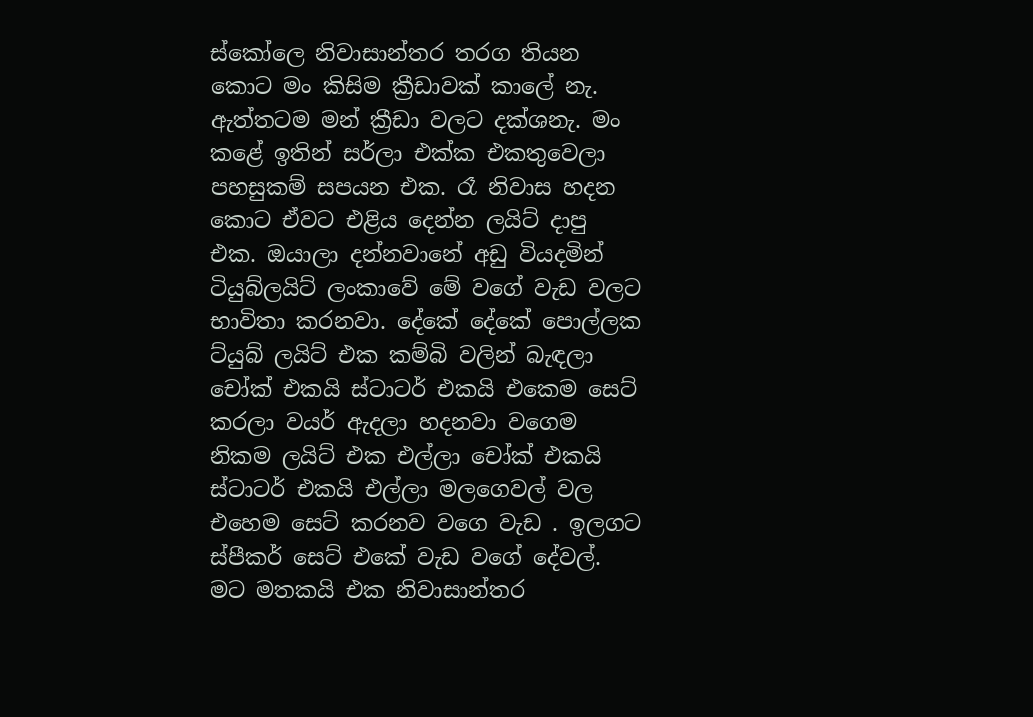ස්කෝලෙ නිවාසාන්තර තරග තියන කොට මං කිසිම ක්‍රීඩාවක් කාලේ නැ. ඇත්තටම මන් ක්‍රීඩා වලට දක්ශනැ. මං කළේ ඉතින් සර්ලා එක්ක එකතුවෙලා පහසුකම් සපයන එක. රෑ නිවාස හදන කොට ඒවට එළිය දෙන්න ලයිට් දාපු එක. ඔයාලා දන්නවානේ අඩු වියදමින් ටියුබ්ලයිට් ලංකාවේ මේ වගේ වැඩ වලට භාවිතා කරනවා. දේකේ දේකේ පොල්ලක ට්යුබ් ලයිට් එක කම්බි වලින් බැඳලා චෝක් එකයි ස්ටාටර් එකයි එකෙම සෙට් කරලා වයර් ඇදලා හදනවා වගෙම නිකම ලයිට් එක එල්ලා චෝක් එකයි ස්ටාටර් එකයි එල්ලා මලගෙවල් වල එහෙම සෙට් කරනව වගෙ වැඩ . ඉලගට ස්පීකර් සෙට් එකේ වැඩ වගේ දේවල්. මට මතකයි එක නිවාසාන්තර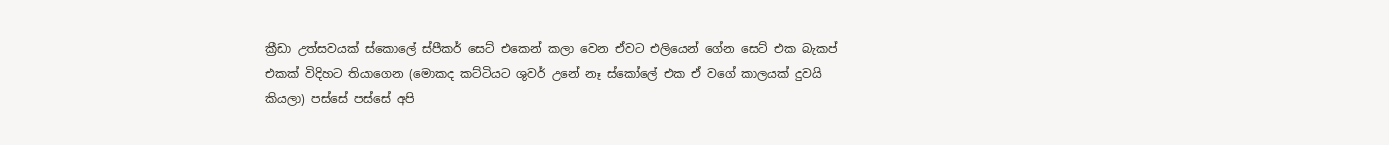ක්‍රීඩා උත්සවයක් ස්කොලේ ස්පීකර් සෙට් එකෙන් කලා වෙන ඒවට එලියෙන් ගේන සෙට් එක බැකප් එකක් විදිහට තියාගෙන (මොකද කට්ටියට ශුවර් උනේ නෑ ස්කෝලේ එක ඒ වගේ කාලයක් දුවයි කියලා) පස්සේ පස්සේ අපි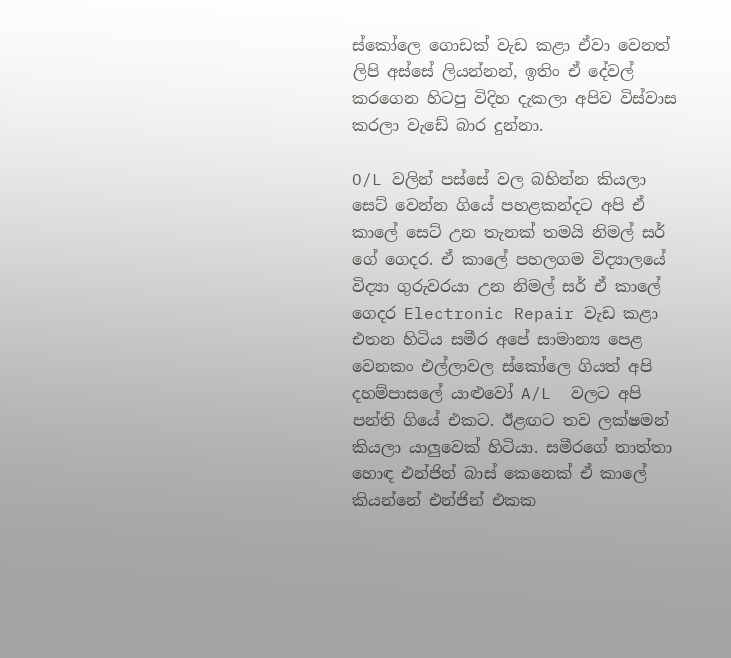ස්කෝලෙ ගොඩක් වැඩ කළා ඒවා වෙනත් ලිපි අස්සේ ලියන්නන්, ඉතිං ඒ දේවල් කරගෙන හිටපු විදිහ දැකලා අපිව විස්වාස කරලා වැඩේ බාර දුන්නා.

O/L වලින් පස්සේ වල බහින්න කියලා සෙට් වෙන්න ගියේ පහළකන්දට අපි ඒ කාලේ සෙට් උන තැනක් තමයි නිමල් සර් ගේ ගෙදර. ඒ කාලේ පහලගම විද්‍යාලයේ විද්‍යා ගුරුවරයා උන නිමල් සර් ඒ කාලේ ගෙදර Electronic Repair වැඩ කළා එතන හිටිය සමීර අපේ සාමාන්‍ය පෙළ වෙනකං එල්ලාවල ස්කෝලෙ ගියත් අපි දහම්පාසලේ යාළුවෝ A/L  වලට අපි පන්ති ගියේ එකට. ඊළඟට තව ලක්ෂමන් කියලා යාලුවෙක් හිටියා. සමීරගේ තාත්තා හොඳ එන්ජින් බාස් කෙනෙක් ඒ කාලේ කියන්නේ එන්ජින් එකක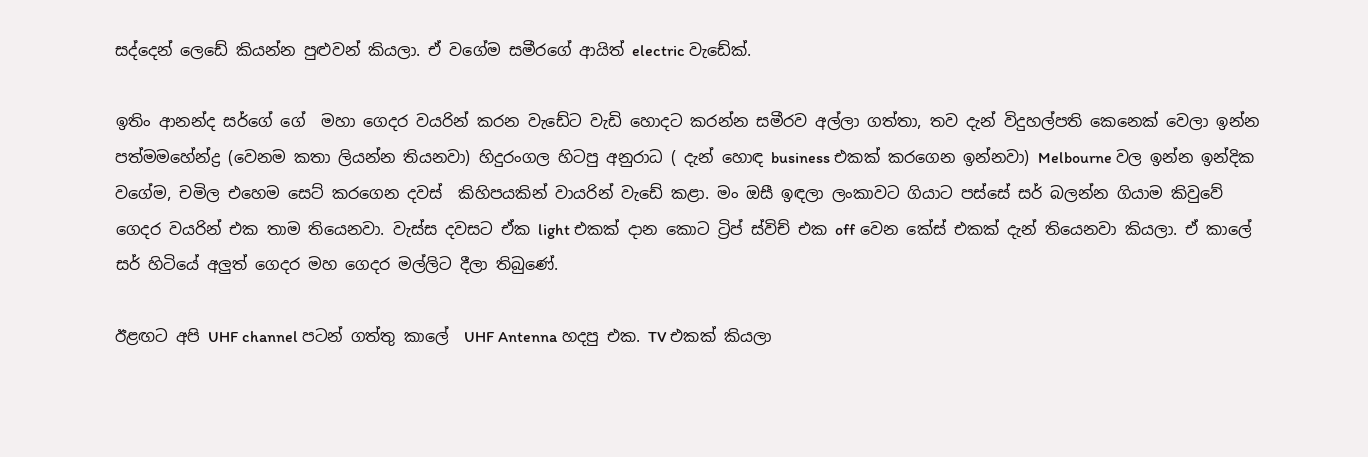සද්දෙන් ලෙඩේ කියන්න පුළුවන් කියලා. ඒ වගේම සමීරගේ ආයිත් electric වැඩේක්.

ඉතිං ආනන්ද සර්ගේ ගේ  මහා ගෙදර වයරින් කරන වැඩේට වැඩි හොදට කරන්න සමීරව අල්ලා ගත්තා, තව දැන් විදුහල්පති කෙනෙක් වෙලා ඉන්න පත්මමහේන්ද්‍ර (වෙනම කතා ලියන්න තියනවා) හිදුරංගල හිටපු අනුරාධ ( දැන් හොඳ business එකක් කරගෙන ඉන්නවා) Melbourne වල ඉන්න ඉන්දික වගේම, චමිල එහෙම සෙට් කරගෙන දවස්  කිහිපයකින් වායරින් වැඩේ කළා. මං ඔසී ඉඳලා ලංකාවට ගියාට පස්සේ සර් බලන්න ගියාම කිවුවේ ගෙදර වයරින් එක තාම තියෙනවා. වැස්ස දවසට ඒක light එකක් දාන කොට ට්‍රිප් ස්විච් එක off වෙන කේස් එකක් දැන් තියෙනවා කියලා. ඒ කාලේ සර් හිටියේ අලුත් ගෙදර මහ ගෙදර මල්ලිට දීලා තිබුණේ.

ඊළඟට අපි UHF channel පටන් ගත්තු කාලේ  UHF Antenna හදපු එක. TV එකක් කියලා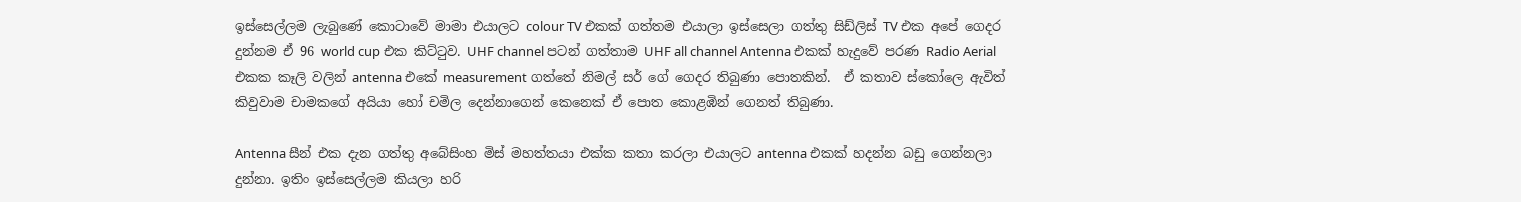ඉස්සෙල්ලම ලැබුණේ කොටාවේ මාමා එයාලට colour TV එකක් ගත්තම එයාලා ඉස්සෙලා ගත්තු සිඩ්ලිස් TV එක අපේ ගෙදර දුන්නම ඒ 96 world cup එක කිට්ටුව. UHF channel පටන් ගත්තාම UHF all channel Antenna එකක් හැදුවේ පරණ Radio Aerial එකක කෑලි වලින් antenna එකේ measurement ගත්තේ නිමල් සර් ගේ ගෙදර තිබුණා පොතකින්.  ඒ කතාව ස්කෝලෙ ඇවිත් කිවුවාම චාමකගේ අයියා හෝ චමිල දෙන්නාගෙන් කෙනෙක් ඒ පොත කොළඹින් ගෙනත් තිබුණා.

Antenna සීන් එක දැන ගත්තු අබේසිංහ මිස් මහත්තයා එක්ක කතා කරලා එයාලට antenna එකක් හදන්න බඩු ගෙන්නලා දුන්නා. ඉතිං ඉස්සෙල්ලම කියලා හරි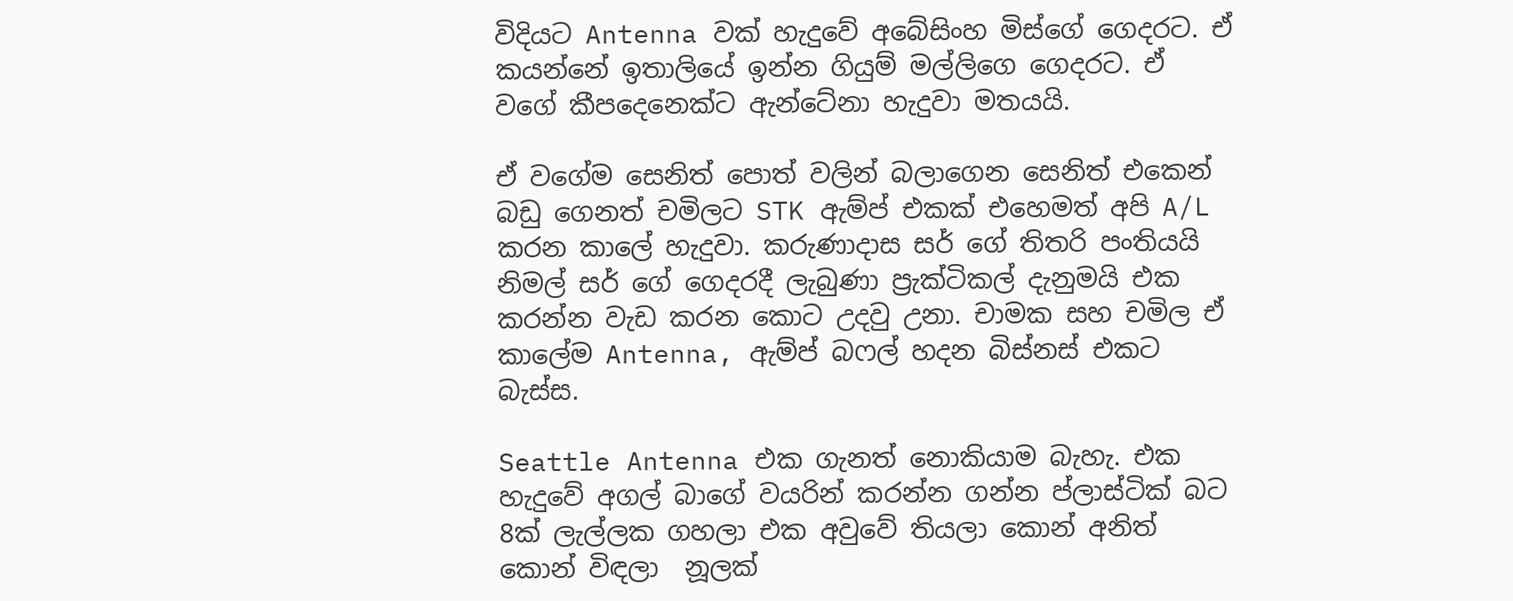විදියට Antenna වක් හැදුවේ අබේසිංහ මිස්ගේ ගෙදරට. ඒ කයන්නේ ඉතාලියේ ඉන්න ගියුම් මල්ලිගෙ ගෙදරට. ඒ වගේ කීපදෙනෙක්ට ඇන්ටේනා හැදුවා මතයයි.

ඒ වගේම සෙනිත් පොත් වලින් බලාගෙන සෙනිත් එකෙන් බඩු ගෙනත් චමිලට STK ඇම්ප් එකක් එහෙමත් අපි A/L කරන කාලේ හැදුවා. කරුණාදාස සර් ගේ තිතරි පංතියයි නිමල් සර් ගේ ගෙදරදී ලැබුණා ප්‍රැක්ටිකල් දැනුමයි එක කරන්න වැඩ කරන කොට උදවු උනා. චාමක සහ චමිල ඒ කාලේම Antenna, ඇම්ප් බෆල් හදන බිස්නස් එකට බැස්ස.

Seattle Antenna එක ගැනත් නොකියාම බැහැ. එක හැදුවේ අගල් බාගේ වයරින් කරන්න ගන්න ප්ලාස්ටික් බට 8ක් ලැල්ලක ගහලා එක අවුවේ තියලා කොන් අනිත් කොන් විඳලා  නූලක්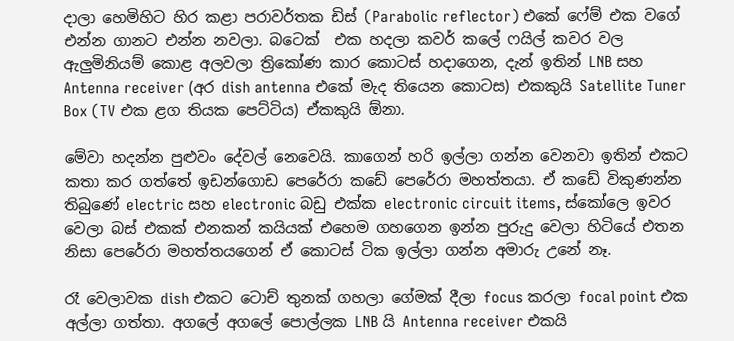දාලා හෙමිහිට හිර කළා පරාවර්තක ඩිස් (Parabolic reflector) එකේ ෆේම් එක වගේ එන්න ගානට එන්න නවලා. බටෙක්  එක හදලා කවර් කලේ ෆයිල් කවර වල ඇලුමිනියම් කොළ අලවලා ත්‍රිකෝණ කාර කොටස් හදාගෙන, දැන් ඉතින් LNB සහ Antenna receiver (අර dish antenna එකේ මැද තියෙන කොටස) එකකුයි Satellite Tuner Box (TV එක ළග තියක පෙට්ටිය) ඒකකුයි ඕනා.

මේවා හදන්න පුළුවං දේවල් නෙවෙයි. කාගෙන් හරි ඉල්ලා ගන්න වෙනවා ඉතින් එකට කතා කර ගත්තේ ඉඩන්ගොඩ පෙරේරා කඩේ පෙරේරා මහත්තයා. ඒ කඩේ විකුණන්න තිබුණේ electric සහ electronic බඩු එක්ක electronic circuit items, ස්කෝලෙ ඉවර වෙලා බස් එකක් එනකන් කයියක් එහෙම ගහගෙන ඉන්න පුරුදු වෙලා හිටියේ එතන නිසා පෙරේරා මහත්තයගෙන් ඒ කොටස් ටික ඉල්ලා ගන්න අමාරු උනේ නෑ.

රෑ වෙලාවක dish එකට ටොච් තුනක් ගහලා ගේමක් දීලා focus කරලා focal point එක අල්ලා ගත්තා. අගලේ අගලේ පොල්ලක LNB යි Antenna receiver එකයි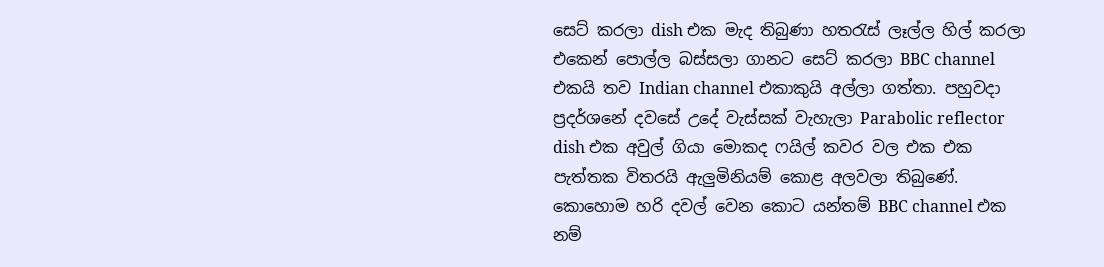සෙට් කරලා dish එක මැද තිබුණා හතරැස් ලෑල්ල හිල් කරලා එකෙන් පොල්ල බස්සලා ගානට සෙට් කරලා BBC channel එකයි තව Indian channel එකාකුයි අල්ලා ගත්තා. පහුවදා ප්‍රදර්ශනේ දවසේ උදේ වැස්සක් වැහැලා Parabolic reflector dish එක අවුල් ගියා මොකද ෆයිල් කවර වල එක එක පැත්තක විතරයි ඇලුමිනියම් කොළ අලවලා තිබුණේ. කොහොම හරි දවල් වෙන කොට යන්තම් BBC channel එක නම්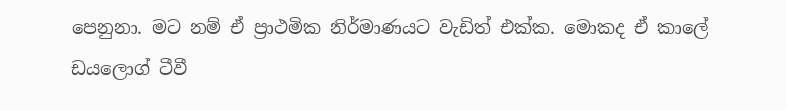පෙනුනා. මට නම් ඒ ප්‍රාථමික නිර්මාණයට වැඩිත් එක්ක. මොකද ඒ කාලේ ඩයලොග් ටීවී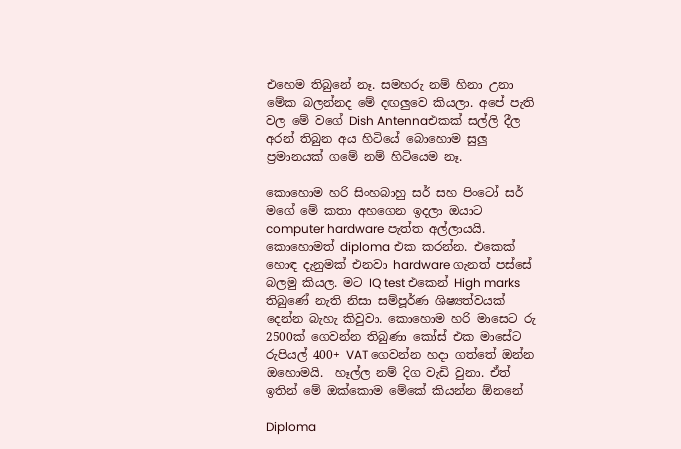එහෙම තිබුනේ නෑ. සමහරු නම් හිනා උනා මේක බලන්නද මේ දඟලුවෙ කියලා. අපේ පැති වල මේ වගේ Dish Antennaඑකක් සල්ලි දීල අරන් තිබුන අය හිටියේ බොහොම සුලු ප්‍රමානයක් ගමේ නම් හිටියෙම නෑ.

කොහොම හරි සිංහබාහු සර් සහ පිංටෝ සර් මගේ මේ කතා අහගෙන ඉදලා ඔයාට computer hardware පැත්ත අල්ලායයි. කොහොමත් diploma එක කරන්න. එකෙක් හොඳ දැනුමක් එනවා hardware ගැනත් පස්සේ බලමු කියල. මට IQ test එකෙන් High marks තිබුණේ නැති නිසා සම්පූර්ණ ශිෂ්‍යත්වයක් දෙන්න බැහැ කිවුවා. කොහොම හරි මාසෙට රු 2500ක් ගෙවන්න තිබුණා කෝස් එක මාසේට රුපියල් 400+ VAT ගෙවන්න හදා ගත්තේ ඔන්න ඔහොමයි.  හෑල්ල නම් දිග වැඩි වුනා. ඒත් ඉතින් මේ ඔක්කොම මේකේ කියන්න ඕනනේ

Diploma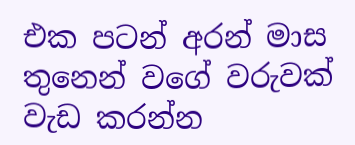එක පටන් අරන් මාස තුනෙන් වගේ වරුවක් වැඩ කරන්න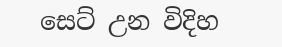සෙට් උන විදිහ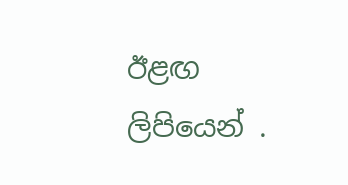ඊළඟ  ලිපියෙන් .